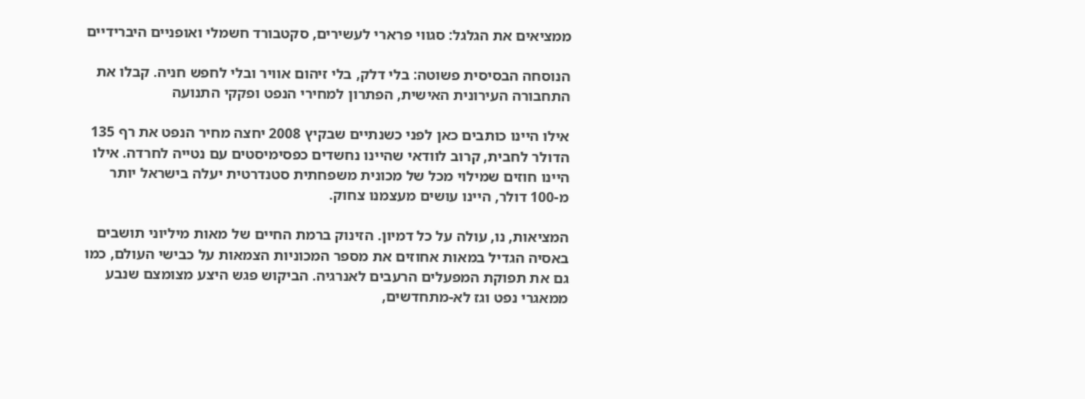ממציאים את הגלגל: סגווי פרארי לעשירים, סקטבורד חשמלי ואופניים היברידיים

הנוסחה הבסיסית פשוטה: בלי דלק, בלי זיהום אוויר ובלי לחפש חניה. קבלו את התחבורה העירונית האישית, הפתרון למחירי הנפט ופקקי התנועה

אילו היינו כותבים כאן לפני כשנתיים שבקיץ 2008 יחצה מחיר הנפט את רף 135 הדולר לחבית, קרוב לוודאי שהיינו נחשדים כפסימיסטים עם נטייה לחרדה. אילו היינו חוזים שמילוי מכל של מכונית משפחתית סטנדרטית יעלה בישראל יותר מ-100 דולר, היינו עושים מעצמנו צחוק.

המציאות, נו, עולה על כל דמיון. הזינוק ברמת החיים של מאות מיליוני תושבים באסיה הגדיל במאות אחוזים את מספר המכוניות הצמאות על כבישי העולם, כמו גם את תפוקת המפעלים הרעבים לאנרגיה. הביקוש פגש היצע מצומצם שנבע ממאגרי נפט וגז לא-מתחדשים,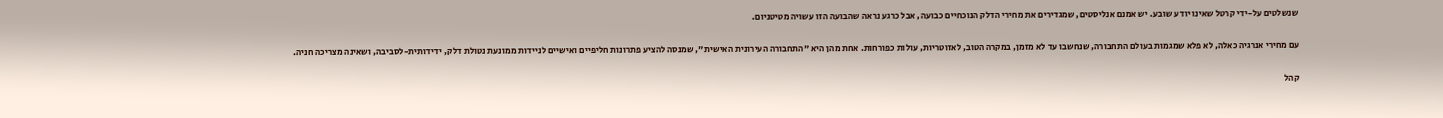שנשלטים על-ידי קרטל שאינו יודע שובע. יש אמנם אנליסטים, שמגדירים את מחירי הדלק הנוכחיים כבועה, אבל כרגע נראה שהבועה הזו עשויה מטיטניום.

עם מחירי אנרגיה כאלה, לא פלא שמגמות בעולם התחבורה, שנחשבו עד לא מזמן, במקרה הטוב, לאזוטריות, עולות כפורחות. אחת מהן היא "התחבורה העירונית האישית", שמנסה להציע פתרונות חליפיים ואישיים לניידות ממונעת נטולת דלק, ידידותית-לסביבה, ושאינה מצריכה חניה.

קהל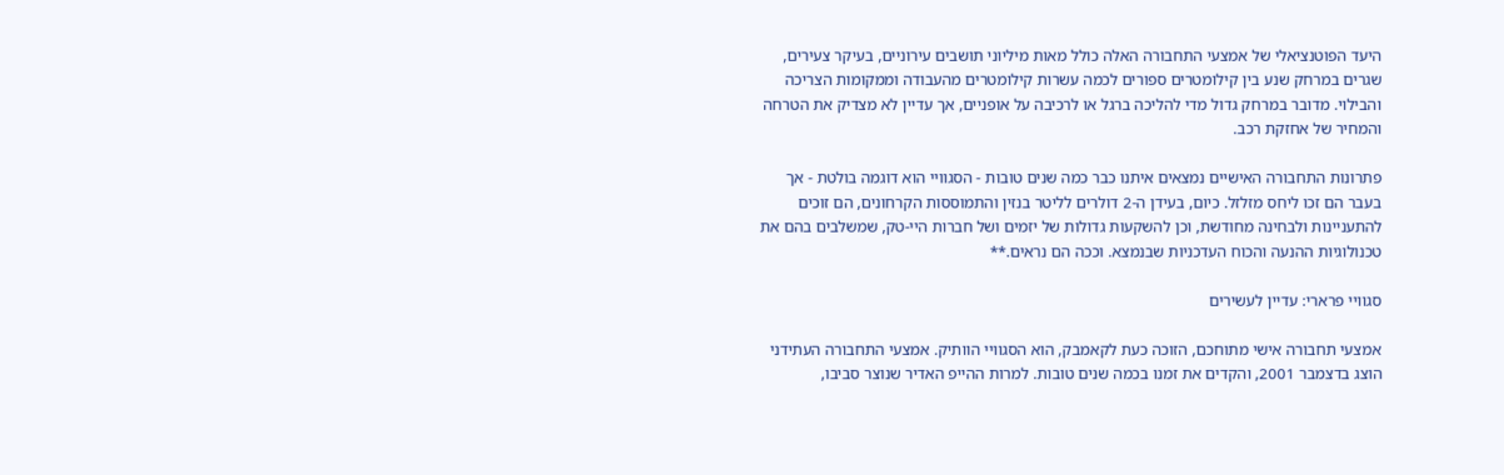היעד הפוטנציאלי של אמצעי התחבורה האלה כולל מאות מיליוני תושבים עירוניים, בעיקר צעירים, שגרים במרחק שנע בין קילומטרים ספורים לכמה עשרות קילומטרים מהעבודה וממקומות הצריכה והבילוי. מדובר במרחק גדול מדי להליכה ברגל או לרכיבה על אופניים, אך עדיין לא מצדיק את הטרחה והמחיר של אחזקת רכב.

פתרונות התחבורה האישיים נמצאים איתנו כבר כמה שנים טובות - הסגוויי הוא דוגמה בולטת - אך בעבר הם זכו ליחס מזלזל. כיום, בעידן ה-2 דולרים לליטר בנזין והתמוססות הקרחונים, הם זוכים להתעניינות ולבחינה מחודשת, וכן להשקעות גדולות של יזמים ושל חברות היי-טק, שמשלבים בהם את טכנולוגיות ההנעה והכוח העדכניות שבנמצא. וככה הם נראים.**

סגוויי פרארי: עדיין לעשירים

אמצעי תחבורה אישי מתוחכם, הזוכה כעת לקאמבק, הוא הסגוויי הוותיק. אמצעי התחבורה העתידני הוצג בדצמבר 2001, והקדים את זמנו בכמה שנים טובות. למרות ההייפ האדיר שנוצר סביבו,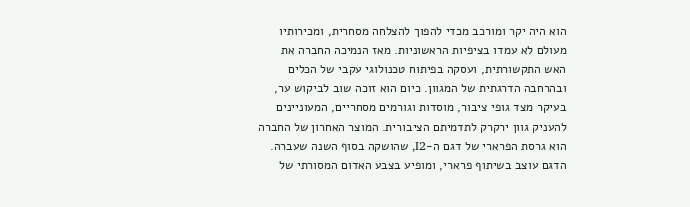הוא היה יקר ומורכב מכדי להפוך להצלחה מסחרית, ומכירותיו מעולם לא עמדו בציפיות הראשוניות. מאז הנמיכה החברה את האש התקשורתית, ועסקה בפיתוח טכנולוגי עקבי של הכלים ובהרחבה הדרגתית של המגוון. כיום הוא זוכה שוב לביקוש ער, בעיקר מצד גופי ציבור, מוסדות וגורמים מסחריים, המעוניינים להעניק גוון ירקרק לתדמיתם הציבורית. המוצר האחרון של החברה הוא גרסת הפרארי של דגם ה-I2, שהושקה בסוף השנה שעברה. הדגם עוצב בשיתוף פרארי, ומופיע בצבע האדום המסורתי של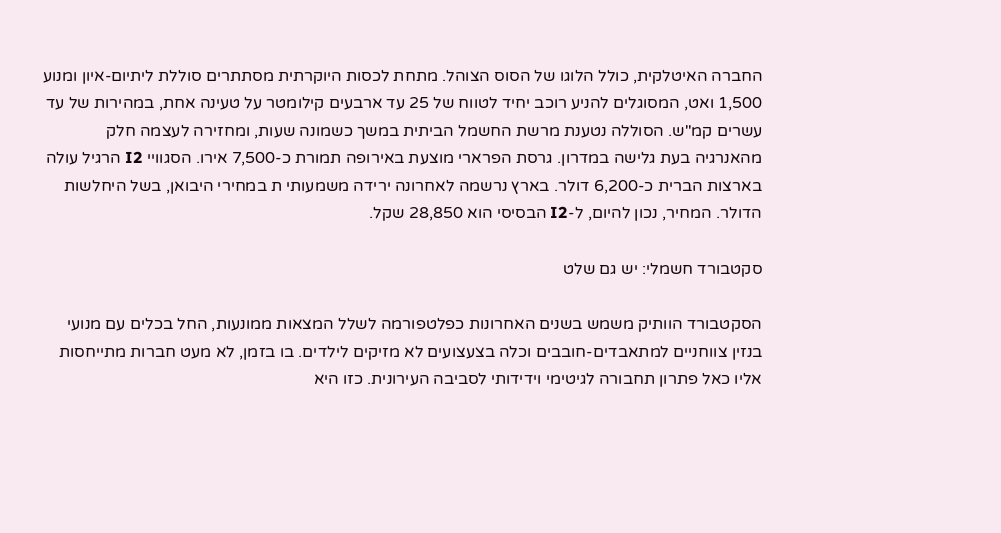החברה האיטלקית, כולל הלוגו של הסוס הצוהל. מתחת לכסות היוקרתית מסתתרים סוללת ליתיום-איון ומנוע 1,500 ואט, המסוגלים להניע רוכב יחיד לטווח של 25 עד ארבעים קילומטר על טעינה אחת, במהירות של עד עשרים קמ"ש. הסוללה נטענת מרשת החשמל הביתית במשך כשמונה שעות, ומחזירה לעצמה חלק מהאנרגיה בעת גלישה במדרון. גרסת הפרארי מוצעת באירופה תמורת כ-7,500 אירו. הסגוויי I2 הרגיל עולה בארצות הברית כ-6,200 דולר. בארץ נרשמה לאחרונה ירידה משמעותי ת במחירי היבואן, בשל היחלשות הדולר. המחיר, נכון להיום, ל-I2 הבסיסי הוא 28,850 שקל.

סקטבורד חשמלי: יש גם שלט

הסקטבורד הוותיק משמש בשנים האחרונות כפלטפורמה לשלל המצאות ממונעות, החל בכלים עם מנועי בנזין צווחניים למתאבדים-חובבים וכלה בצעצועים לא מזיקים לילדים. בו בזמן, לא מעט חברות מתייחסות אליו כאל פתרון תחבורה לגיטימי וידידותי לסביבה העירונית. כזו היא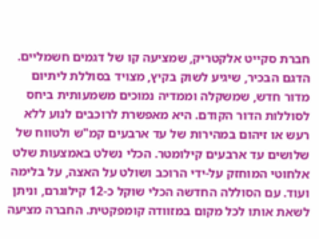חברת סקייט אלקטריק, שמציעה קו של דגמים חשמליים. הדגם הבכיר, שיגיע לשוק בקיץ, מצויד בסוללת ליתיום מדור חדש, שמשקלה וממדיה נמוכים משמעותית ביחס לסוללות הדור הקודם. היא מאפשרת לרוכבים לנוע ללא רעש או זיהום במהירות של עד ארבעים קמ"ש ולטווח של שלושים עד ארבעים קילומטר. הכלי נשלט באמצעות שלט אלחוטי המוחזק על-ידי הרוכב ושולט על האצה, על בלימה ועוד. עם הסוללה החדשה הכלי שוקל כ-12 קילוגרם, וניתן לשאת אותו לכל מקום במזוודה קומפקטית. החברה מציעה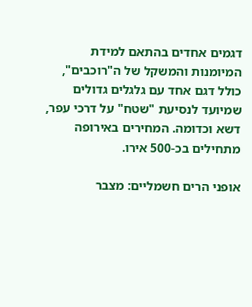דגמים אחדים בהתאם למידת המיומנות והמשקל של ה"רוכבים", כולל דגם אחד עם גלגלים גדולים שמיועד לנסיעת "שטח" על דרכי עפר, דשא וכדומה. המחירים באירופה מתחילים בכ-500 אירו.

אופני הרים חשמליים: מצבר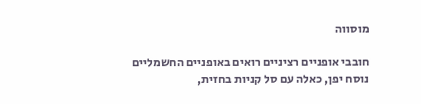מוסווה

חובבי אופניים רציניים רואים באופניים החשמליים נוסח יפן, כאלה עם סל קניות בחזית,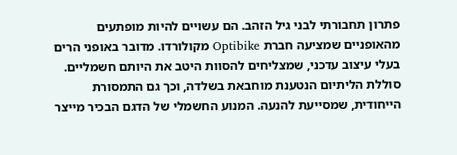פתרון תחבורתי לבני גיל הזהב. הם עשויים להיות מופתעים מהאופניים שמציעה חברת Optibike מקולורדו. מדובר באופני הרים בעלי עיצוב עדכני, שמצליחים להסוות היטב את היותם חשמליים. סוללת הליתיום הנטענת מוחבאת בשלדה, וכך גם התמסורת הייחודית, שמסייעת להנעה. המנוע החשמלי של הדגם הבכיר מייצר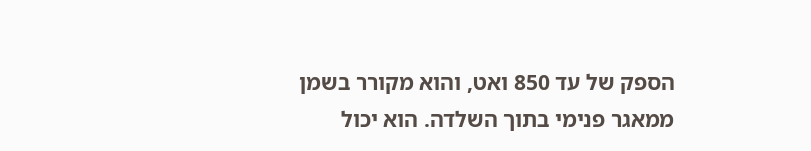הספק של עד 850 ואט, והוא מקורר בשמן ממאגר פנימי בתוך השלדה. הוא יכול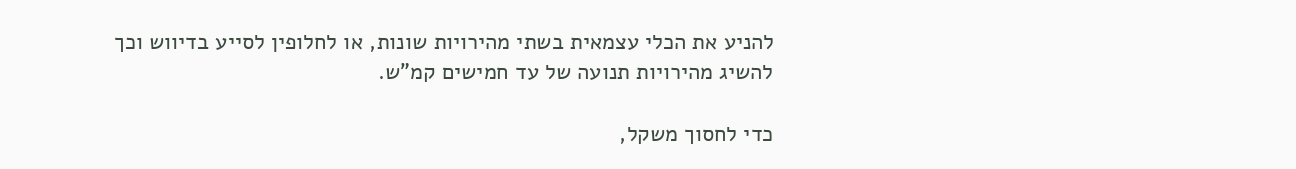להניע את הכלי עצמאית בשתי מהירויות שונות, או לחלופין לסייע בדיווש וכך להשיג מהירויות תנועה של עד חמישים קמ"ש.

כדי לחסוך משקל,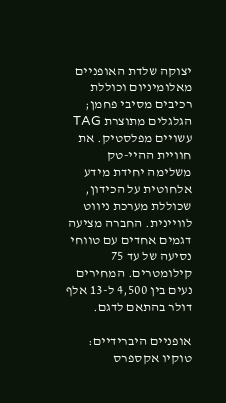יצוקה שלדת האופניים מאלומיניום וכוללת רכיבים מסיבי פחמן; הגלגלים מתוצרת TAG עשויים מפלסטיק. את חוויית ההיי-טק משלימה יחידת מידע אלחוטית על הכידון, שכוללת מערכת ניווט לוויינית. החברה מציעה דגמים אחדים עם טווחי נסיעה של עד 75 קילומטרים. המחירים נעים בין 4,500 ל-13 אלף דולר בהתאם לדגם.

אופניים היברידיים: טוקיו אקספרס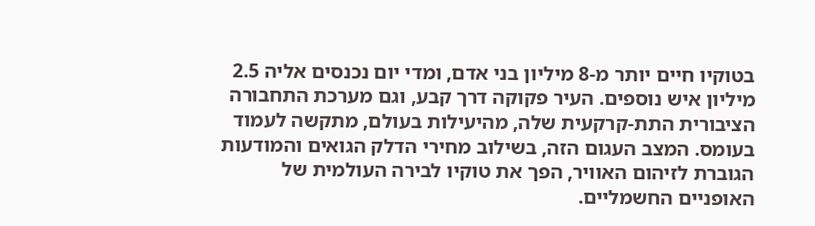בטוקיו חיים יותר מ-8 מיליון בני אדם, ומדי יום נכנסים אליה 2.5 מיליון איש נוספים. העיר פקוקה דרך קבע, וגם מערכת התחבורה הציבורית התת-קרקעית שלה, מהיעילות בעולם, מתקשה לעמוד בעומס. המצב העגום הזה, בשילוב מחירי הדלק הגואים והמודעות הגוברת לזיהום האוויר, הפך את טוקיו לבירה העולמית של האופניים החשמליים.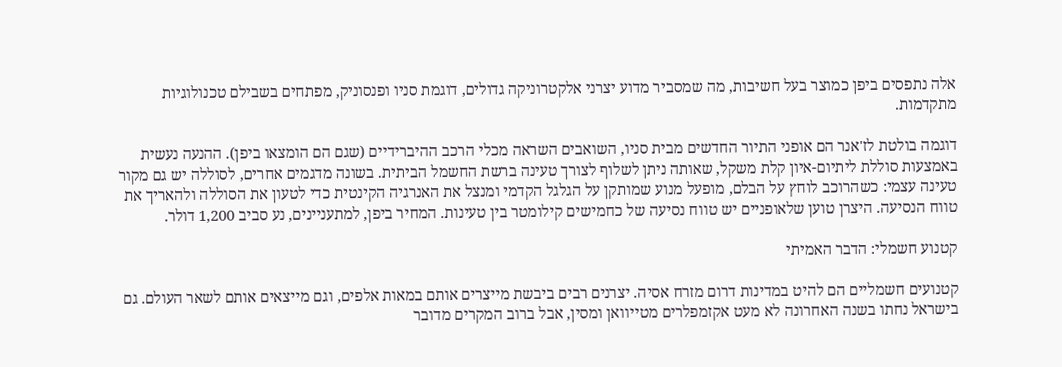אלה נתפסים ביפן כמוצר בעל חשיבות, מה שמסביר מדוע יצרני אלקטרוניקה גדולים, דוגמת סניו ופנסוניק, מפתחים בשבילם טכנולוגיות מתקדמות.

דוגמה בולטת לז'אנר הם אופני התיור החדשים מבית סניו, השואבים השראה מכלי הרכב ההיברידיים (שגם הם הומצאו ביפן). ההנעה נעשית באמצעות סוללת ליתיום-איון קלת משקל, שאותה ניתן לשלוף לצורך טעינה ברשת החשמל הביתית. בשונה מדגמים אחרים, לסוללה יש גם מקור טעינה עצמי: כשהרוכב לוחץ על הבלם, מופעל מנוע שמותקן על הגלגל הקדמי ומנצל את האנרגיה הקינטית כדי לטעון את הסוללה ולהאריך את טווח הנסיעה. היצרן טוען שלאופניים יש טווח נסיעה של כחמישים קילומטר בין טעינות. המחיר ביפן, למתעניינים, נע סביב 1,200 דולר.

קטנוע חשמלי: הדבר האמיתי

קטנועים חשמליים הם להיט במדינות דרום מזרח אסיה. יצרנים רבים ביבשת מייצרים אותם במאות אלפים, וגם מייצאים אותם לשאר העולם. גם בישראל נחתו בשנה האחרונה לא מעט אקזמפלרים מטייוואן ומסין, אבל ברוב המקרים מדובר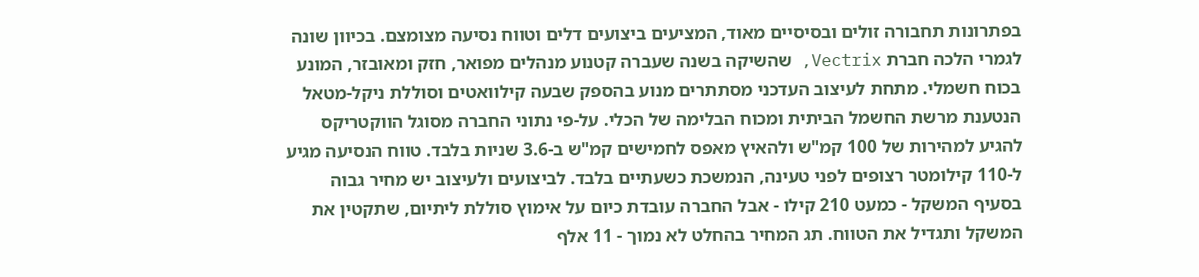בפתרונות תחבורה זולים ובסיסיים מאוד, המציעים ביצועים דלים וטווח נסיעה מצומצם. בכיוון שונה לגמרי הלכה חברת Vectrix, שהשיקה בשנה שעברה קטנוע מנהלים מפואר, חזק ומאובזר, המונע בכוח חשמלי. מתחת לעיצוב העדכני מסתתרים מנוע בהספק שבעה קילוואטים וסוללת ניקל-מטאל הנטענת מרשת החשמל הביתית ומכוח הבלימה של הכלי. על-פי נתוני החברה מסוגל הווקטריקס להגיע למהירות של 100 קמ"ש ולהאיץ מאפס לחמישים קמ"ש ב-3.6 שניות בלבד. טווח הנסיעה מגיע ל-110 קילומטר רצופים לפני טעינה, הנמשכת כשעתיים בלבד. לביצועים ולעיצוב יש מחיר גבוה בסעיף המשקל - כמעט 210 קילו - אבל החברה עובדת כיום על אימוץ סוללת ליתיום, שתקטין את המשקל ותגדיל את הטווח. תג המחיר בהחלט לא נמוך - 11 אלף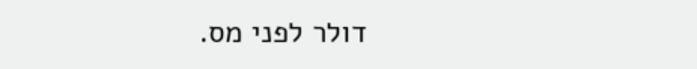דולר לפני מס.